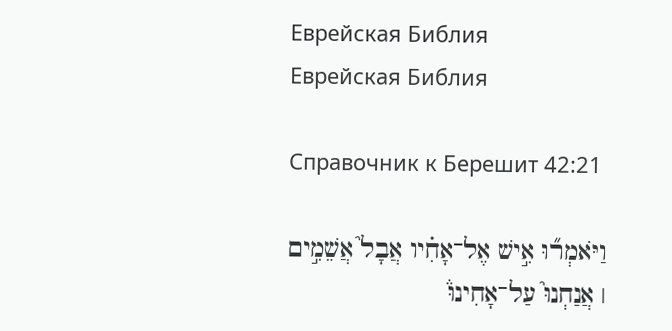Еврейская Библия
Еврейская Библия

Справочник к Берешит 42:21

וַיֹּאמְר֞וּ אִ֣ישׁ אֶל־אָחִ֗יו אֲבָל֮ אֲשֵׁמִ֣ים ׀ אֲנַחְנוּ֮ עַל־אָחִינוּ֒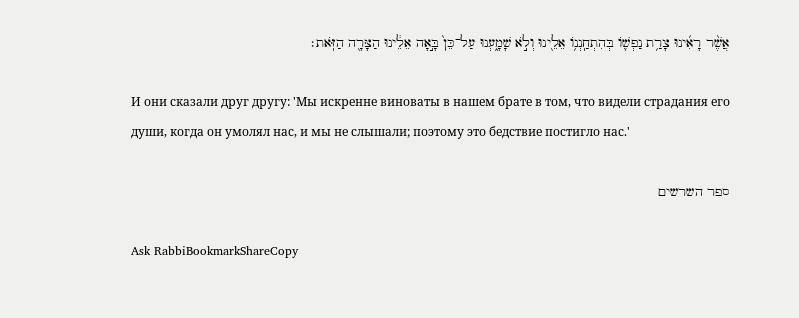אֲשֶׁ֨ר רָאִ֜ינוּ צָרַ֥ת נַפְשׁ֛וֹ בְּהִתְחַֽנְנ֥וֹ אֵלֵ֖ינוּ וְלֹ֣א שָׁמָ֑עְנוּ עַל־כֵּן֙ בָּ֣אָה אֵלֵ֔ינוּ הַצָּרָ֖ה הַזֹּֽאת׃

И они сказали друг другу: 'Мы искренне виноваты в нашем брате в том, что видели страдания его души, когда он умолял нас, и мы не слышали; поэтому это бедствие постигло нас.'

ספר השרשים

Ask RabbiBookmarkShareCopy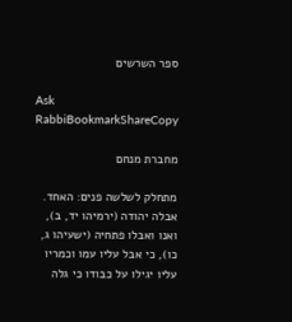ספר השרשים

Ask RabbiBookmarkShareCopy

מחברת מנחם

מתחלק לשלשה פנים: האחד. אבלה יהודה (ירמיהו יד, ב), ואנו ואבלו פתחיה (ישעיהו ג, כו), כי אבל עליו עמו וכמריו עליו יגילו על כבודו כי גלה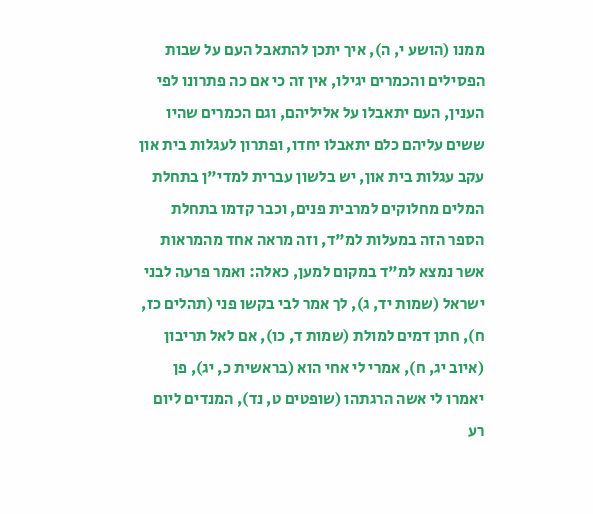ממנו (הושע י, ה), איך יתכן להתאבל העם על שבות הפסילים והכמרים יגילו, אין זה כי אם כה פתרונו לפי הענין, העם יתאבלו על אליליהם, וגם הכמרים שהיו ששים עליהם כלם יתאבלו יחדו, ופתרון לעגלות בית און עקב עגלות בית און, יש בלשון עברית למדי"ן בתחלת המלים מחלוקים למרבית פנים, וכבר קדמו בתחלת הספר הזה במעלות למ"ד, וזה מראה אחד מהמראות אשר נמצא למ"ד במקום למען, כאלה: ואמר פרעה לבני ישראל (שמות יד, ג), לך אמר לבי בקשו פני (תהלים כז, ח), חתן דמים למולת (שמות ד, כו), אם לאל תריבון (איוב יג, ח), אמרי לי אחי הוא (בראשית כ, יג), פן יאמרו לי אשה הרגתהו (שופטים ט, נד), המנדים ליום רע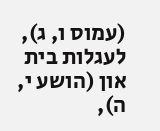(עמוס ו, ג), לעגלות בית און (הושע י, ה),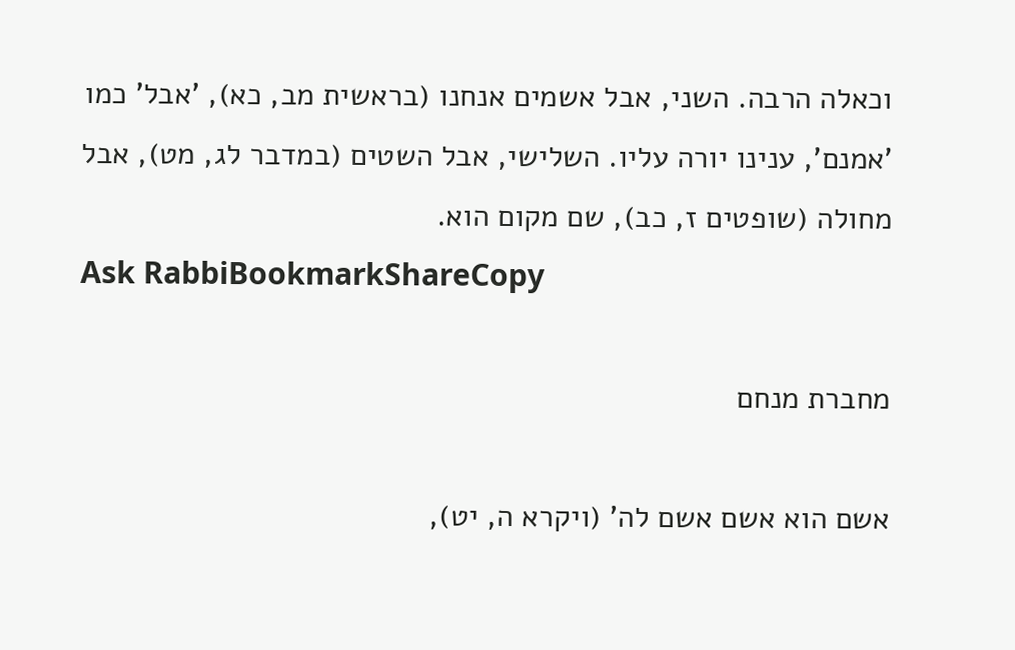וכאלה הרבה. השני, אבל אשמים אנחנו (בראשית מב, כא), 'אבל' כמו 'אמנם', ענינו יורה עליו. השלישי, אבל השטים (במדבר לג, מט), אבל מחולה (שופטים ז, כב), שם מקום הוא.
Ask RabbiBookmarkShareCopy

מחברת מנחם

אשם הוא אשם אשם לה' (ויקרא ה, יט),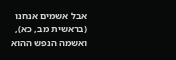אבל אשמים אנחנו (בראשית מב, כא), ואשמה הנפש ההוא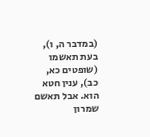(במדבר ה, ו), בעת תאשמו (שופטים כא, כב), ענין חטא הוא. אבל תאשם שמרון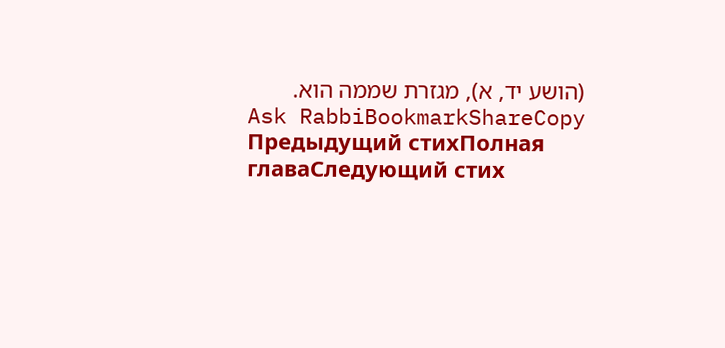(הושע יד, א), מגזרת שממה הוא.
Ask RabbiBookmarkShareCopy
Предыдущий стихПолная главаСледующий стих